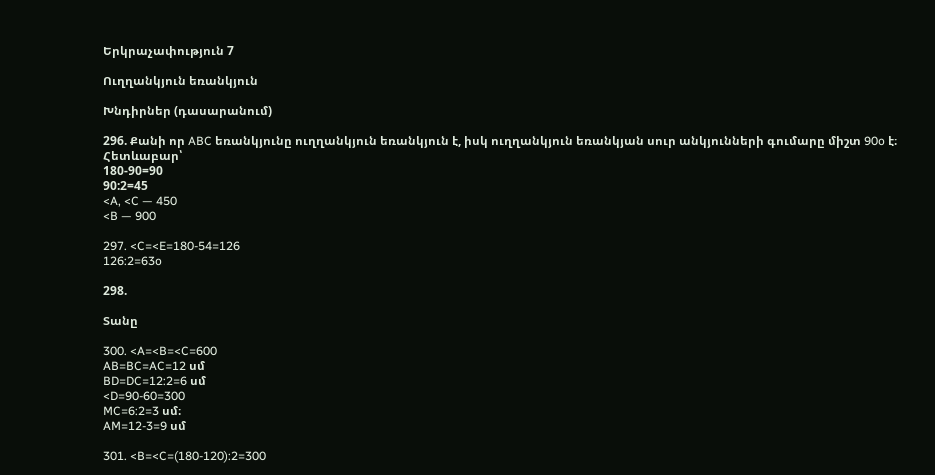Երկրաչափություն 7

Ուղղանկյուն եռանկյուն

Խնդիրներ (դասարանում)

296. Քանի որ ABC եռանկյունը ուղղանկյուն եռանկյուն է, իսկ ուղղանկյուն եռանկյան սուր անկյունների գումարը միշտ 90o է։ Հետևաբար՝
180-90=90
90:2=45
<A, <C — 450
<B — 900

297. <C=<E=180-54=126
126:2=63o

298.

Տանը

300. <A=<B=<C=600
AB=BC=AC=12 սմ
BD=DC=12:2=6 սմ
<D=90-60=300
MC=6:2=3 սմ։
AM=12-3=9 սմ

301. <B=<C=(180-120):2=300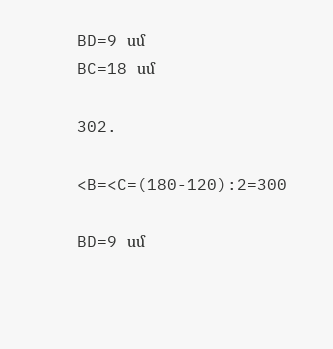BD=9 սմ
BC=18 սմ

302.

<B=<C=(180-120):2=300

BD=9 սմ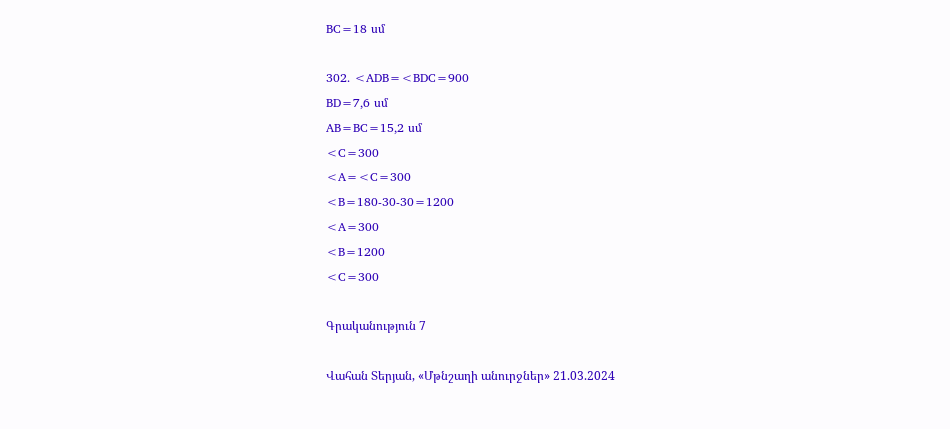BC=18 սմ

302. <ADB=<BDC=900
BD=7,6 սմ
AB=BC=15,2 սմ
<C=300
<A=<C=300
<B=180-30-30=1200
<A=300
<B=1200
<C=300

Գրականություն 7

Վահան Տերյան, «Մթնշաղի անուրջներ» 21.03.2024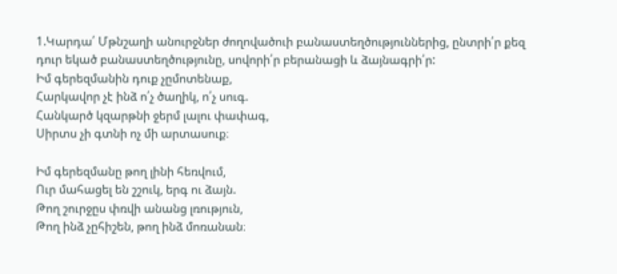1.Կարդա՛ Մթնշաղի անուրջներ ժողովածուի բանաստեղծություններից, ընտրի՛ր քեզ դուր եկած բանաստեղծությունը, սովորի՛ր բերանացի և ձայնագրի՛ր:
Իմ գերեզմանին դուք չըմոտենաք,
Հարկավոր չէ ինձ ո՛չ ծաղիկ, ո՛չ սուգ.
Հանկարծ կզարթնի ջերմ լալու փափագ,
Սիրտս չի գտնի ոչ մի արտասուք։

Իմ գերեզմանը թող լինի հեռվում,
Ուր մահացել են շշուկ, երգ ու ձայն.
Թող շուրջըս փռվի անանց լռություն,
Թող ինձ չըհիշեն, թող ինձ մոռանան։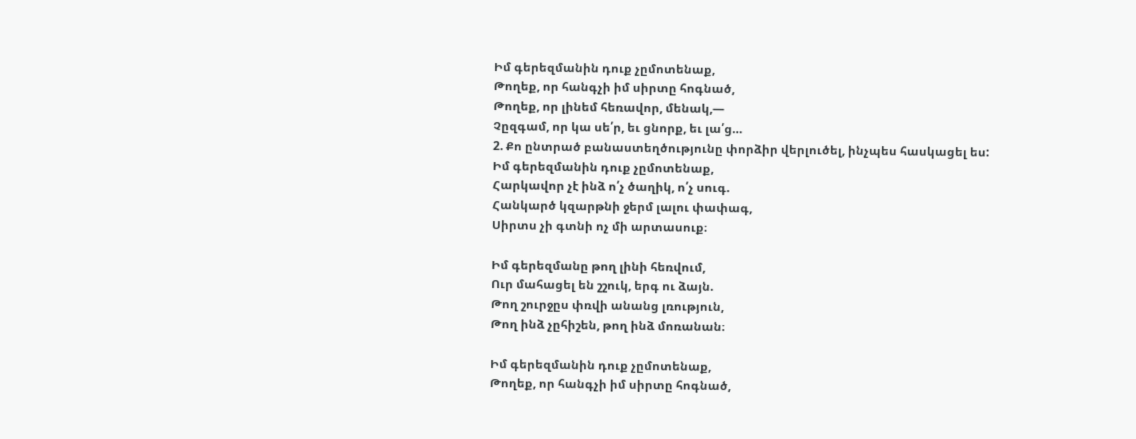Իմ գերեզմանին դուք չըմոտենաք,
Թողեք, որ հանգչի իմ սիրտը հոգնած,
Թողեք, որ լինեմ հեռավոր, մենակ,—
Չըզգամ, որ կա սե՛ր, եւ ցնորք, եւ լա՛ց…
2. Քո ընտրած բանաստեղծությունը փորձիր վերլուծել, ինչպես հասկացել ես:
Իմ գերեզմանին դուք չըմոտենաք,
Հարկավոր չէ ինձ ո՛չ ծաղիկ, ո՛չ սուգ.
Հանկարծ կզարթնի ջերմ լալու փափագ,
Սիրտս չի գտնի ոչ մի արտասուք։

Իմ գերեզմանը թող լինի հեռվում,
Ուր մահացել են շշուկ, երգ ու ձայն.
Թող շուրջըս փռվի անանց լռություն,
Թող ինձ չըհիշեն, թող ինձ մոռանան։

Իմ գերեզմանին դուք չըմոտենաք,
Թողեք, որ հանգչի իմ սիրտը հոգնած,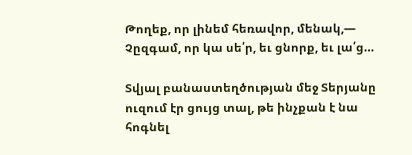Թողեք, որ լինեմ հեռավոր, մենակ,—
Չըզգամ, որ կա սե՛ր, եւ ցնորք, եւ լա՛ց…

Տվյալ բանաստեղծության մեջ Տերյանը ուզում էր ցույց տալ, թե ինչքան է նա հոգնել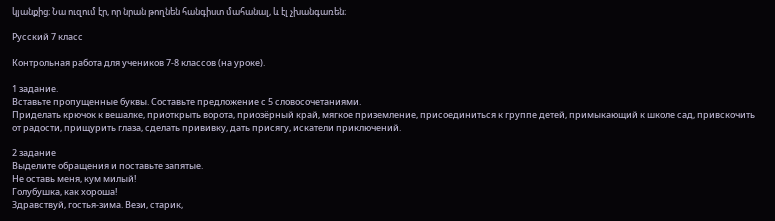կյանքից։ Նա ուզում էր, որ նրան թողնեն հանգիստ մահանալ, և էլ չխանգառեն։

Русский 7 класс

Контрольная работа для учеников 7-8 классов (на уроке).

1 задание.
Вставьте пропущенные буквы. Составьте предложение с 5 словосочетаниями.
Приделать крючок к вешалке, приоткрыть ворота, приозёрный край, мягкое приземление, присоединиться к группе детей, примыкающий к школе сад, привскочить от радости, прищурить глаза, сделать прививку, дать присягу, искатели приключений.

2 задание
Выделите обращения и поставьте запятые.
Не оставь меня, кум милый!
Голубушка, как хороша!
Здравствуй, гостья-зима. Вези, старик,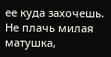ее куда захочешь.
Не плачь милая матушка,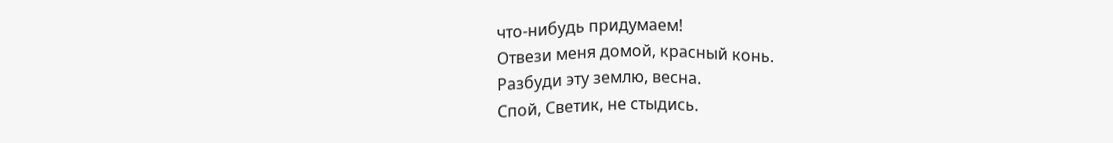что-нибудь придумаем!
Отвези меня домой, красный конь.
Разбуди эту землю, весна.
Спой, Светик, не стыдись.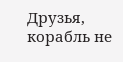Друзья, корабль не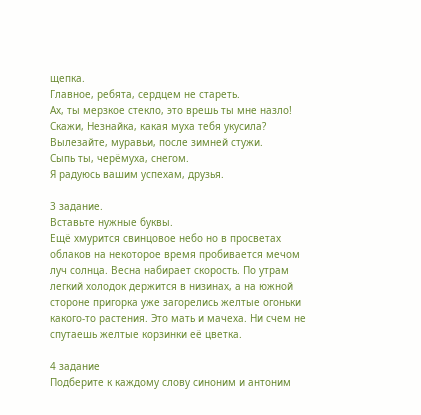щепка.
Главное, ребята, сердцем не стареть.
Ах, ты мерзкое стекло, это врешь ты мне назло!
Скажи, Незнайка, какая муха тебя укусила?
Вылезайте, муравьи, после зимней стужи.
Сыпь ты, черёмуха, снегом.
Я радуюсь вашим успехам, друзья.

3 задание.
Вставьте нужные буквы.
Ещё хмурится свинцовое небо но в просветах облаков на некоторое время пробивается мечом луч солнца. Весна набирает скорость. По утрам легкий холодок держится в низинах, а на южной стороне пригорка уже загорелись желтые огоньки какого-то растения. Это мать и мачеха. Ни счем не спутаешь желтые корзинки её цветка.

4 задание
Подберите к каждому слову синоним и антоним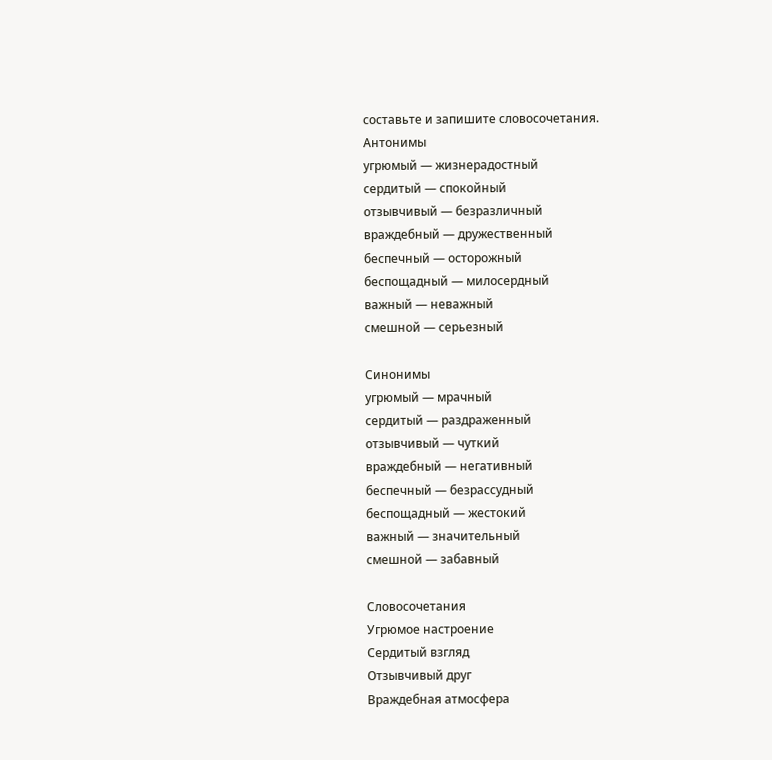составьте и запишите словосочетания.
Антонимы
угрюмый — жизнерадостный
сердитый — спокойный
отзывчивый — безразличный
враждебный — дружественный
беспечный — осторожный
беспощадный — милосердный
важный — неважный
смешной — серьезный

Синонимы
угрюмый — мрачный
сердитый — раздраженный
отзывчивый — чуткий
враждебный — негативный
беспечный — безрассудный
беспощадный — жестокий
важный — значительный
смешной — забавный

Словосочетания
Угрюмое настроение
Сердитый взгляд
Отзывчивый друг
Враждебная атмосфера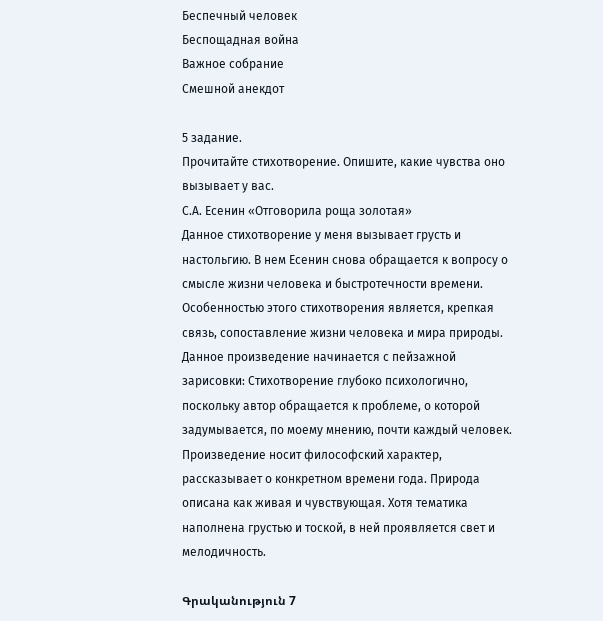Беспечный человек
Беспощадная война
Важное собрание
Смешной анекдот

5 задание.
Прочитайте стихотворение. Опишите, какие чувства оно вызывает у вас.
С.А. Есенин «Отговорила роща золотая»
Данное стихотворение у меня вызывает грусть и настольгию. В нем Есенин снова обращается к вопросу о смысле жизни человека и быстротечности времени. Особенностью этого стихотворения является, крепкая связь, сопоставление жизни человека и мира природы. Данное произведение начинается с пейзажной зарисовки: Стихотворение глубоко психологично, поскольку автор обращается к проблеме, о которой задумывается, по моему мнению, почти каждый человек. Произведение носит философский характер, рассказывает о конкретном времени года. Природа описана как живая и чувствующая. Хотя тематика наполнена грустью и тоской, в ней проявляется свет и мелодичность.

Գրականություն 7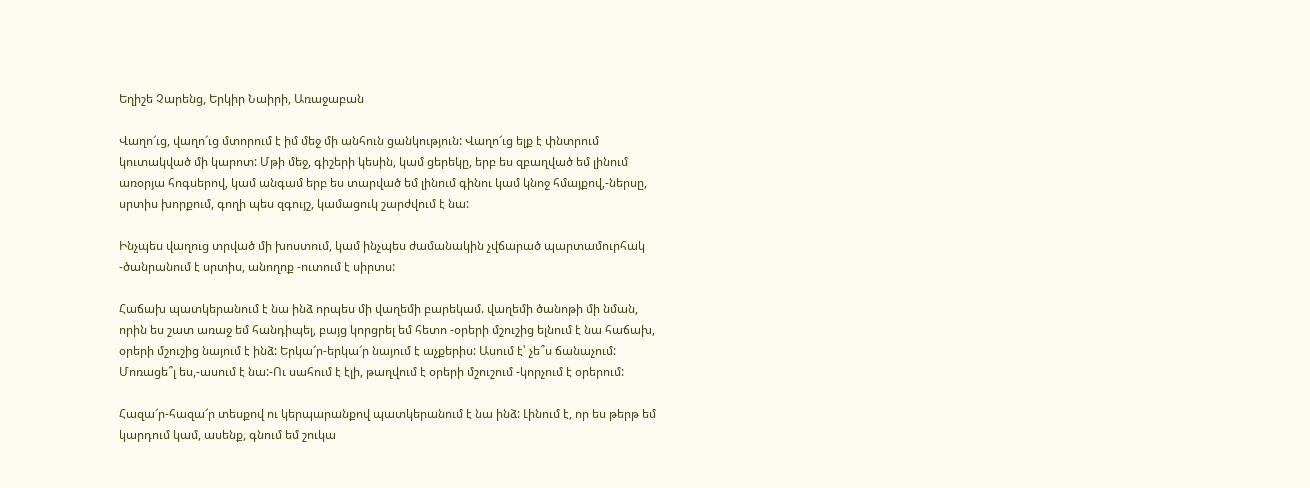Եղիշե Չարենց, Երկիր Նաիրի, Առաջաբան

Վաղո՜ւց, վաղո՜ւց մտորում է իմ մեջ մի անհուն ցանկություն: Վաղո՜ւց ելք է փնտրում կուտակված մի կարոտ: Մթի մեջ, գիշերի կեսին, կամ ցերեկը, երբ ես զբաղված եմ լինում առօրյա հոգսերով, կամ անգամ երբ ես տարված եմ լինում գինու կամ կնոջ հմայքով,-ներսը, սրտիս խորքում, գողի պես զգույշ, կամացուկ շարժվում է նա:

Ինչպես վաղուց տրված մի խոստում, կամ ինչպես ժամանակին չվճարած պարտամուրհակ -ծանրանում է սրտիս, անողոք -ուտում է սիրտս:

Հաճախ պատկերանում է նա ինձ որպես մի վաղեմի բարեկամ. վաղեմի ծանոթի մի նման, որին ես շատ առաջ եմ հանդիպել, բայց կորցրել եմ հետո -օրերի մշուշից ելնում է նա հաճախ, օրերի մշուշից նայում է ինձ: Երկա՜ր-երկա՜ր նայում է աչքերիս: Ասում է՝ չե՞ս ճանաչում: Մոռացե՞լ ես,-ասում է նա:-Ու սահում է էլի, թաղվում է օրերի մշուշում -կորչում է օրերում:

Հազա՜ր-հազա՜ր տեսքով ու կերպարանքով պատկերանում է նա ինձ: Լինում է, որ ես թերթ եմ կարդում կամ, ասենք, գնում եմ շուկա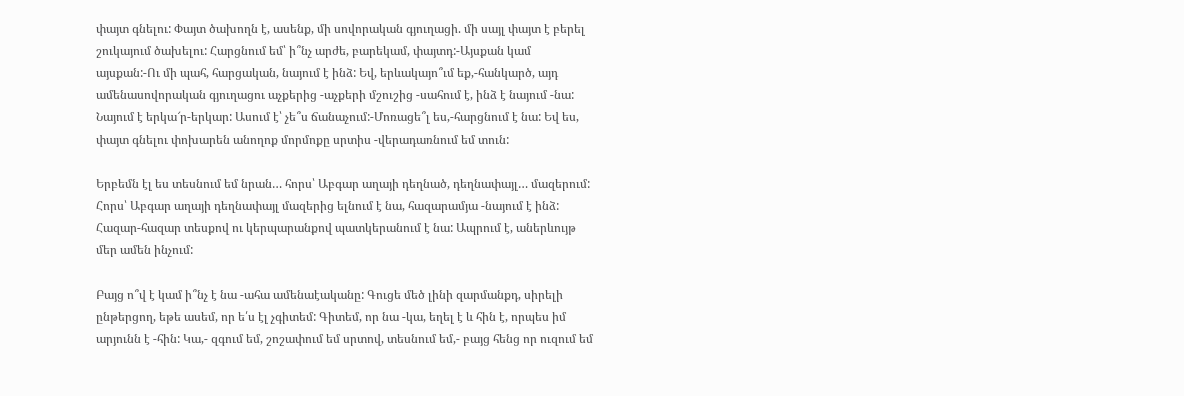փայտ գնելու: Փայտ ծախողն է, ասենք, մի սովորական գյուղացի. մի սայլ փայտ է բերել շուկայում ծախելու: Հարցնում եմ՝ ի՞նչ արժե, բարեկամ, փայտդ:-Այսքան կամ այսքան:-Ու մի պահ, հարցական, նայում է ինձ: Եվ, երևակայո՞ւմ եք,-հանկարծ, այդ ամենասովորական գյուղացու աչքերից -աչքերի մշուշից -սահում է, ինձ է նայում -նա: Նայում է երկա՜ր-երկար: Ասում է՝ չե՞ս ճանաչում:-Մոռացե՞լ ես,-հարցնում է նա: Եվ ես, փայտ գնելու փոխարեն անողոք մորմոքը սրտիս -վերադառնում եմ տուն:

Երբեմն էլ ես տեսնում եմ նրան… հորս՝ Աբգար աղայի դեղնած, դեղնափայլ… մազերում: Հորս՝ Աբգար աղայի դեղնափայլ մազերից ելնում է նա, հազարամյա -նայում է ինձ: Հազար-հազար տեսքով ու կերպարանքով պատկերանում է նա: Ապրում է, աներևույթ մեր ամեն ինչում:

Բայց ո՞վ է կամ ի՞նչ է նա -ահա ամենաէականը: Գուցե մեծ լինի զարմանքդ, սիրելի ընթերցող, եթե ասեմ, որ ե՛ս էլ չգիտեմ: Գիտեմ, որ նա -կա, եղել է և հին է, որպես իմ արյունն է -հին: Կա,- զգում եմ, շոշափում եմ սրտով, տեսնում եմ,- բայց հենց որ ուզում եմ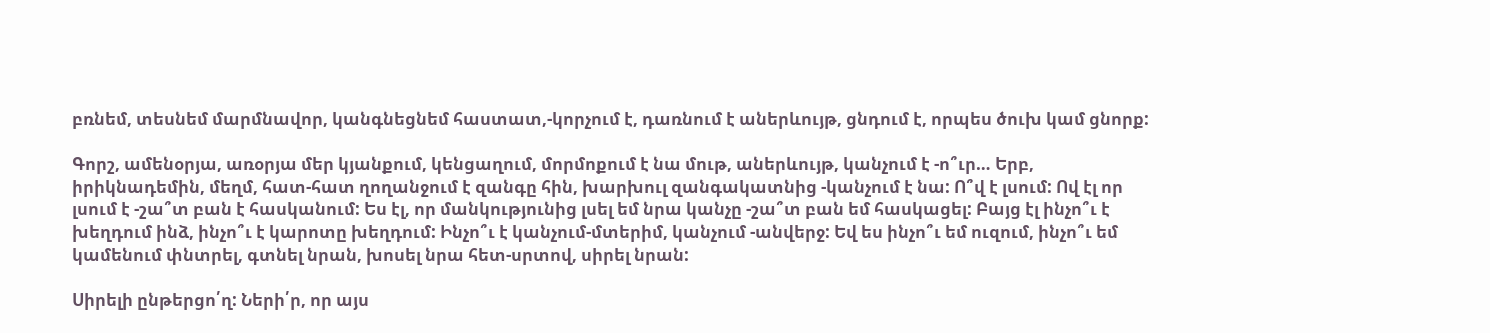բռնեմ, տեսնեմ մարմնավոր, կանգնեցնեմ հաստատ,-կորչում է, դառնում է աներևույթ, ցնդում է, որպես ծուխ կամ ցնորք:

Գորշ, ամենօրյա, առօրյա մեր կյանքում, կենցաղում, մորմոքում է նա մութ, աներևույթ, կանչում է -ո՞ւր… Երբ, իրիկնադեմին, մեղմ, հատ-հատ ղողանջում է զանգը հին, խարխուլ զանգակատնից -կանչում է նա: Ո՞վ է լսում: Ով էլ որ լսում է -շա՞տ բան է հասկանում: Ես էլ, որ մանկությունից լսել եմ նրա կանչը -շա՞տ բան եմ հասկացել: Բայց էլ ինչո՞ւ է խեղդում ինձ, ինչո՞ւ է կարոտը խեղդում: Ինչո՞ւ է կանչում-մտերիմ, կանչում -անվերջ: Եվ ես ինչո՞ւ եմ ուզում, ինչո՞ւ եմ կամենում փնտրել, գտնել նրան, խոսել նրա հետ-սրտով, սիրել նրան:

Սիրելի ընթերցո՛ղ: Ների՛ր, որ այս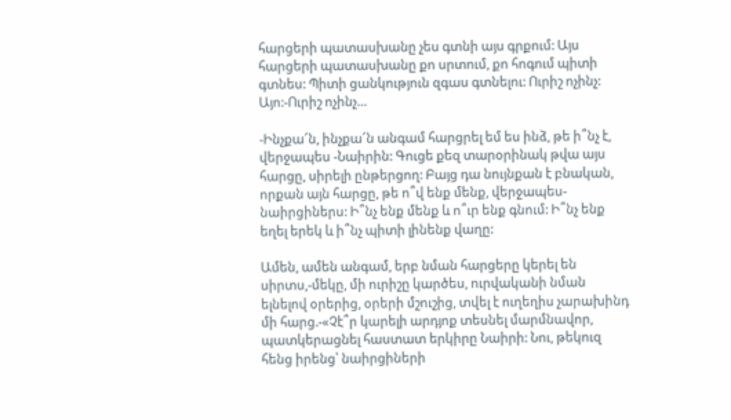հարցերի պատասխանը չես գտնի այս գրքում: Այս հարցերի պատասխանը քո սրտում, քո հոգում պիտի գտնես: Պիտի ցանկություն զգաս գտնելու: Ուրիշ ոչինչ: Այո:-Ուրիշ ոչինչ…

-Ինչքա՜ն, ինչքա՜ն անգամ հարցրել եմ ես ինձ, թե ի՞նչ է, վերջապես -Նաիրին: Գուցե քեզ տարօրինակ թվա այս հարցը, սիրելի ընթերցող: Բայց դա նույնքան է բնական, որքան այն հարցը, թե ո՞վ ենք մենք, վերջապես-նաիրցիներս: Ի՞նչ ենք մենք և ո՞ւր ենք գնում: Ի՞նչ ենք եղել երեկ և ի՞նչ պիտի լինենք վաղը:

Ամեն, ամեն անգամ, երբ նման հարցերը կերել են սիրտս,-մեկը, մի ուրիշը կարծես, ուրվականի նման ելնելով օրերից, օրերի մշուշից, տվել է ուղեղիս չարախինդ մի հարց.-«Չէ՞ր կարելի արդյոք տեսնել մարմնավոր, պատկերացնել հաստատ երկիրը Նաիրի: Նու, թեկուզ հենց իրենց՝ նաիրցիների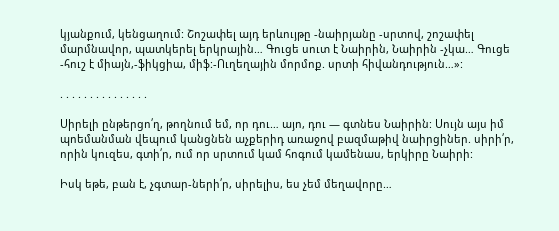կյանքում, կենցաղում: Շոշափել այդ երևույթը -նաիրյանը -սրտով, շոշափել մարմնավոր, պատկերել երկրային… Գուցե սուտ է Նաիրին, Նաիրին -չկա… Գուցե -հուշ է միայն,-ֆիկցիա, միֆ:-Ուղեղային մորմոք. սրտի հիվանդություն…»:

. . . . . . . . . . . . . . .

Սիրելի ընթերցո՛ղ, թողնում եմ, որ դու… այո, դու — գտնես Նաիրին: Սույն այս իմ պոեմանման վեպում կանցնեն աչքերիդ առաջով բազմաթիվ նաիրցիներ. սիրի՛ր, որին կուզես, գտի՛ր, ում որ սրտում կամ հոգում կամենաս, երկիրը Նաիրի:

Իսկ եթե, բան է, չգտար-ների՛ր, սիրելիս, ես չեմ մեղավորը…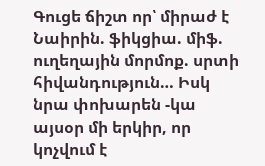Գուցե ճիշտ որ՝ միրաժ է Նաիրին. ֆիկցիա. միֆ. ուղեղային մորմոք. սրտի հիվանդություն… Իսկ նրա փոխարեն -կա այսօր մի երկիր, որ կոչվում է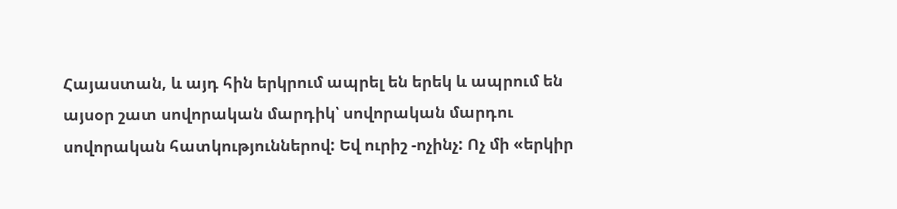Հայաստան, և այդ հին երկրում ապրել են երեկ և ապրում են այսօր շատ սովորական մարդիկ՝ սովորական մարդու սովորական հատկություններով: Եվ ուրիշ -ոչինչ: Ոչ մի «երկիր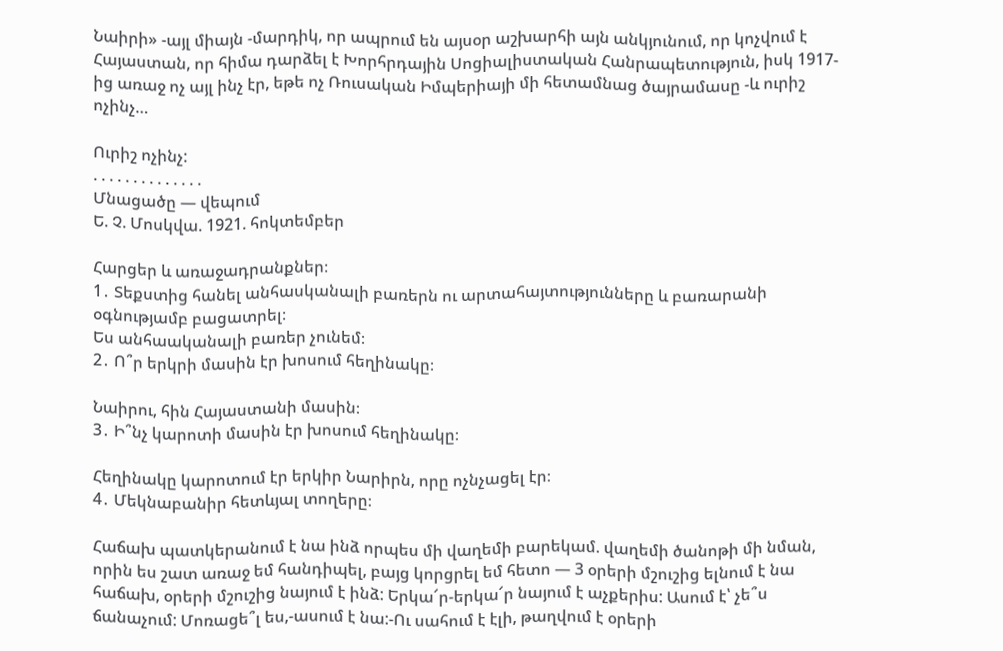Նաիրի» -այլ միայն -մարդիկ, որ ապրում են այսօր աշխարհի այն անկյունում, որ կոչվում է Հայաստան, որ հիմա դարձել է Խորհրդային Սոցիալիստական Հանրապետություն, իսկ 1917-ից առաջ ոչ այլ ինչ էր, եթե ոչ Ռուսական Իմպերիայի մի հետամնաց ծայրամասը -և ուրիշ ոչինչ…

Ուրիշ ոչինչ:
. . . . . . . . . . . . . .
Մնացածը — վեպում
Ե. Չ. Մոսկվա. 1921. հոկտեմբեր

Հարցեր և առաջադրանքներ։
1․ Տեքստից հանել անհասկանալի բառերն ու արտահայտությունները և բառարանի օգնությամբ բացատրել։
Ես անհաականալի բառեր չունեմ։
2․ Ո՞ր երկրի մասին էր խոսում հեղինակը։

Նաիրու, հին Հայաստանի մասին։
3․ Ի՞նչ կարոտի մասին էր խոսում հեղինակը։

Հեղինակը կարոտում էր երկիր Նարիրն, որը ոչնչացել էր։
4․ Մեկնաբանիր հետևյալ տողերը։

Հաճախ պատկերանում է նա ինձ որպես մի վաղեմի բարեկամ. վաղեմի ծանոթի մի նման, որին ես շատ առաջ եմ հանդիպել, բայց կորցրել եմ հետո — 3 օրերի մշուշից ելնում է նա հաճախ, օրերի մշուշից նայում է ինձ: Երկա՜ր-երկա՜ր նայում է աչքերիս: Ասում է՝ չե՞ս ճանաչում: Մոռացե՞լ ես,-ասում է նա:-Ու սահում է էլի, թաղվում է օրերի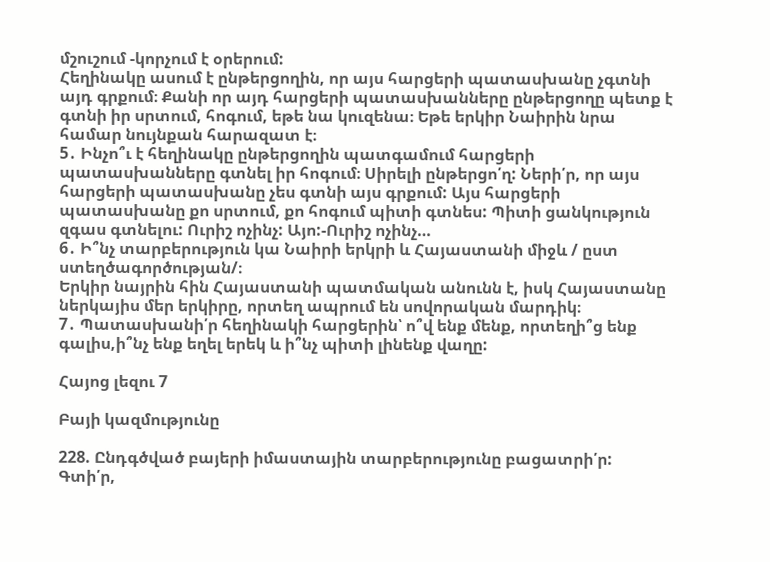մշուշում -կորչում է օրերում:
Հեղինակը ասում է ընթերցողին, որ այս հարցերի պատասխանը չգտնի այդ գրքում։ Քանի որ այդ հարցերի պատասխանները ընթերցողը պետք է գտնի իր սրտում, հոգում, եթե նա կուզենա։ Եթե երկիր Նաիրին նրա համար նույնքան հարազատ է։
5․ Ինչո՞ւ է հեղինակը ընթերցողին պատգամում հարցերի պատասխանները գտնել իր հոգում։ Սիրելի ընթերցո՛ղ: Ների՛ր, որ այս հարցերի պատասխանը չես գտնի այս գրքում: Այս հարցերի պատասխանը քո սրտում, քո հոգում պիտի գտնես: Պիտի ցանկություն զգաս գտնելու: Ուրիշ ոչինչ: Այո:-Ուրիշ ոչինչ…
6․ Ի՞նչ տարբերություն կա Նաիրի երկրի և Հայաստանի միջև / ըստ ստեղծագործության/։
Երկիր նայրին հին Հայաստանի պատմական անունն է, իսկ Հայաստանը ներկայիս մեր երկիրը, որտեղ ապրում են սովորական մարդիկ։
7․ Պատասխանի՛ր հեղինակի հարցերին՝ ո՞վ ենք մենք, որտեղի՞ց ենք գալիս,ի՞նչ ենք եղել երեկ և ի՞նչ պիտի լինենք վաղը:

Հայոց լեզու 7

Բայի կազմությունը

228. Ընդգծված բայերի իմաստային տարբերությունը բացատրի՛ր:
Գտի՛ր,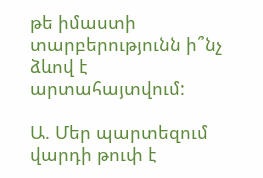թե իմաստի տարբերությունն ի՞նչ ձևով է արտահայտվում:

Ա. Մեր պարտեզում վարդի թուփ է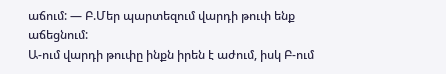աճում: — Բ.Մեր պարտեզում վարդի թուփ ենք աճեցնում:
Ա-ում վարդի թուփը ինքն իրեն է աժում, իսկ Բ-ում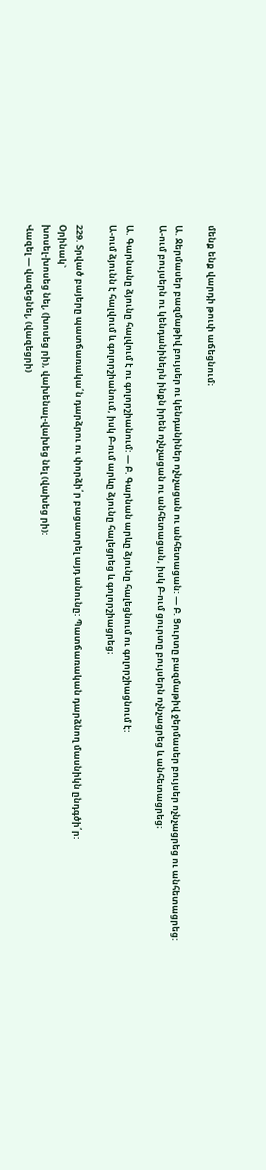մենք ենք վարդի թուփ աճեցնում։

Ա. Ջերմասեր բազմաթիվ բույսեր ու կենդանիներ ոչնչացան ու անհետացան: — Բ. Ցուրտը բազմաթիվ ջերմասեր բույսեր ոչնչացրեց ու անհետացրեց:
Ա-ում բույսերն ու կենդանիներն ինքն իրեն ոչնչացան ու անհետացան, իսկ Բ-ում ցուրտը բույսերն ոչնչացրեց և անհետացրեց։

Ա. Գարնանը ձյունը հալվում է ու գոլորշիանում: — Բ. Գարնան արևը ձյունը հալեցնում ու գոլորշիացնում է:
Ա-ում ձյունն է հալվում և գոլորշիանում, իսկ Բ-ում արևը ձյունը հալեցրեց և գոլորշիացրեց։

229. Տրված բայերը պատճառակա՛ն դարձրու ու փորձի՛ր բացատրել այդ անունը: Պատճառական դարձնող մասնիկն ընդգծի՛ր:
Օրինակ`
խոսել-խոսեց նել, (խոսեց րի), վախենալ-վախեց նել (վախեց րի):
Վազել — վազեցնել, (վազեցրի)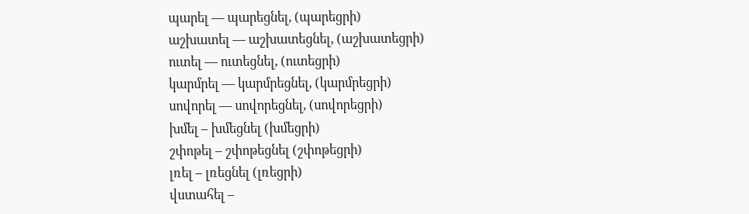պարել — պարեցնել, (պարեցրի)
աշխատել — աշխատեցնել, (աշխատեցրի)
ուտել — ուտեցնել, (ուտեցրի)
կարմրել — կարմրեցնել, (կարմրեցրի)
սովորել — սովորեցնել, (սովորեցրի)
խմել – խմեցնել (խմեցրի)
շփոթել – շփոթեցնել (շփոթեցրի)
լռել – լռեցնել (լռեցրի)
վստահել –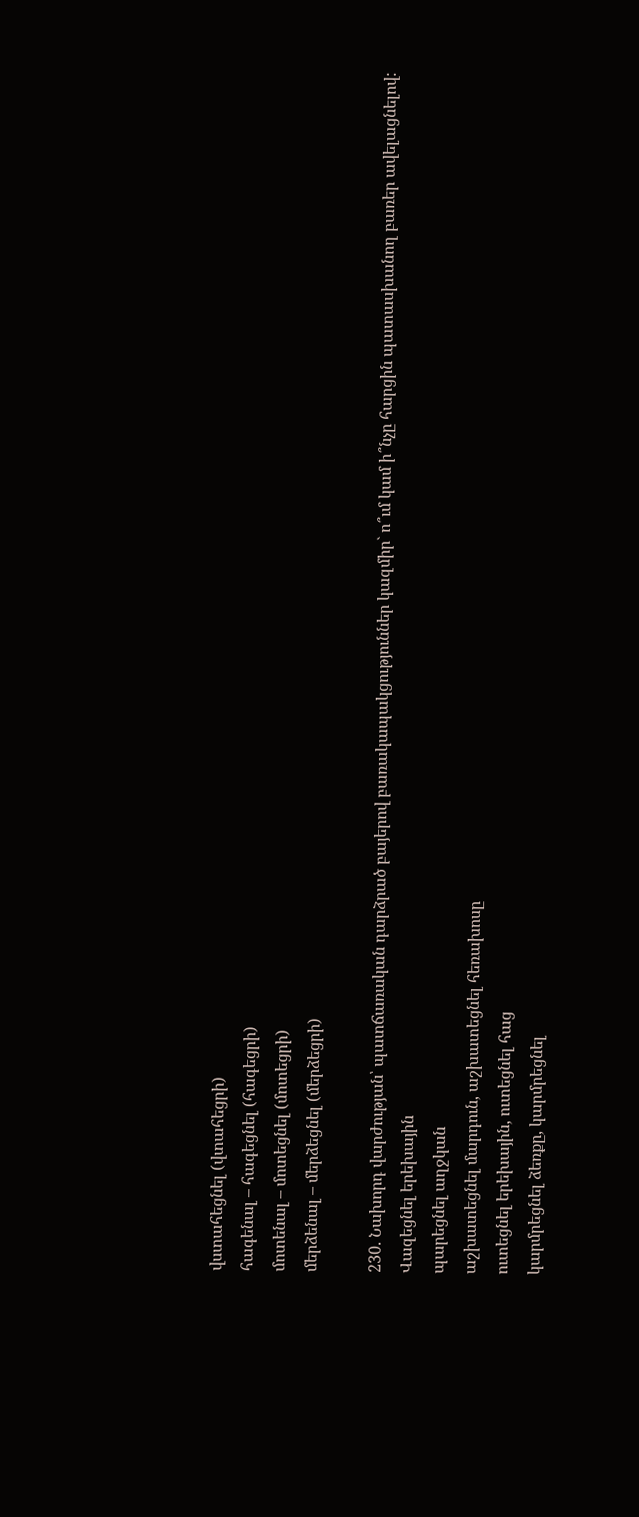վստահեցնել (վտահեցրի)
հագենալ – հագեցնել (հագեցրի)
մոտենալ – մոտեցնել (մոտեցրի)
մերձենալ – մերձեցնել (մերձեցրի)

230. Նախորդ վարժության՝ պատճառական դարձրած բայերով բառակապակցություններ կազմիր` ո՞ւմ կամ ի՞նչը հարցին պատասխանող բառեր ավելացնելով:
Վազեցնել երեխային
պարեցնել աղջկան
աշխատեցնել մարդուն, աշխատեցնել հեռախոսը
ուտեցնել երեխային, ուտեցնել հաց
կարմրեցնել ձեռքը, կարմրեցնել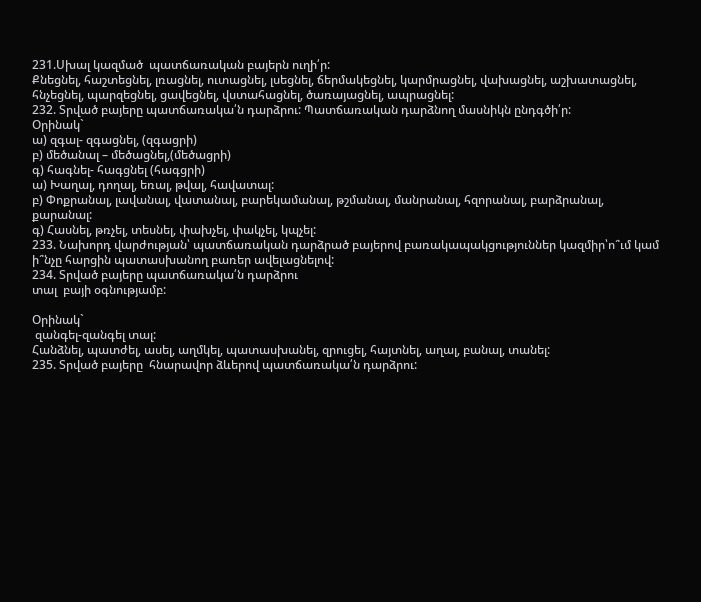231.Սխալ կազմած  պատճառական բայերն ուղի՛ր:
Քնեցնել, հաշտեցնել, լռացնել, ուտացնել, լսեցնել, ճերմակեցնել, կարմրացնել, վախացնել, աշխատացնել, հնչեցնել, պարզեցնել, ցավեցնել, վստահացնել, ծառայացնել, ապրացնել:
232. Տրված բայերը պատճառակա՛ն դարձրու: Պատճառական դարձնող մասնիկն ընդգծի՛ր:
Օրինակ`
ա) զգալ- զգացնել, (զգացրի)
բ) մեծանալ – մեծացնել,(մեծացրի)
գ) հագնել- հագցնել (հագցրի)
ա) Խաղալ, դողալ, եռալ, թվալ, հավատալ:
բ) Փոքրանալ, լավանալ, վատանալ, բարեկամանալ, թշմանալ, մանրանալ, հզորանալ, բարձրանալ, քարանալ:
գ) Հասնել, թռչել, տեսնել, փախչել, փակչել, կպչել:
233. Նախորդ վարժության՝ պատճառական դարձրած բայերով բառակապակցություններ կազմիր՝ո՞ւմ կամ ի՞նչը հարցին պատասխանող բառեր ավելացնելով:
234. Տրված բայերը պատճառակա՛ն դարձրու
տալ  բայի օգնությամբ:

Օրինակ`
 զանգել-զանգել տալ:
Հանձնել, պատժել, ասել, աղմկել, պատասխանել, զրուցել, հայտնել, աղալ, բանալ, տանել:
235. Տրված բայերը  հնարավոր ձևերով պատճառակա՛ն դարձրու: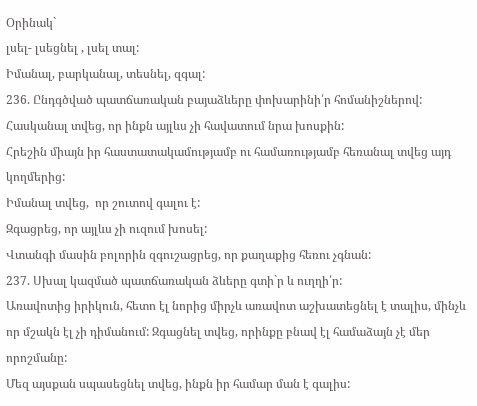Օրինակ`
լսել- լսեցնել , լսել տալ:
Իմանալ, բարկանալ, տեսնել, զգալ:
236. Ընդգծված պատճառական բայաձևերը փոխարինի՛ր հոմանիշներով:
Հասկանալ տվեց, որ ինքն այլևս չի հավատում նրա խոսքին:
Հրեշին միայն իր հաստատակամությամբ ու համառությամբ հեռանալ տվեց այդ կողմերից:
Իմանալ տվեց,  որ շուտով գալու է:
Զգացրեց, որ այլևս չի ուզում խոսել:
Վտանգի մասին բոլորին զգուշացրեց, որ քաղաքից հեռու չգնան:
237. Սխալ կազմած պատճառական ձևերը գտի`ր և ուղղի՛ր:
Առավոտից իրիկուն, հետո էլ նորից միրչև առավոտ աշխատեցնել է տալիս, մինչև որ մշակն էլ չի դիմանում: Զգացնել տվեց, որինքը բնավ էլ համաձայն չէ մեր որոշմանը:
Մեզ այսքան սպասեցնել տվեց, ինքն իր համար ման է գալիս: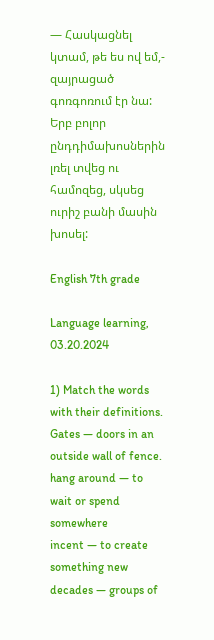— Հասկացնել կտամ, թե ես ով եմ,- զայրացած գոռգոռում էր նա:
Երբ բոլոր ընդդիմախոսներին լռել տվեց ու համոզեց, սկսեց ուրիշ բանի մասին խոսել:

English 7th grade

Language learning, 03.20.2024

1) Match the words with their definitions.
Gates — doors in an outside wall of fence.
hang around — to wait or spend somewhere
incent — to create something new
decades — groups of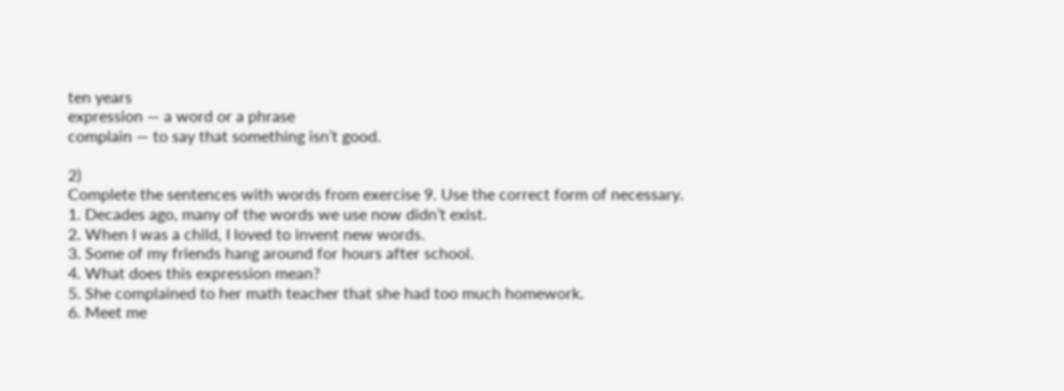ten years
expression — a word or a phrase
complain — to say that something isn’t good.

2)
Complete the sentences with words from exercise 9. Use the correct form of necessary.
1. Decades ago, many of the words we use now didn’t exist.
2. When I was a child, I loved to invent new words.
3. Some of my friends hang around for hours after school.
4. What does this expression mean?
5. She complained to her math teacher that she had too much homework.
6. Meet me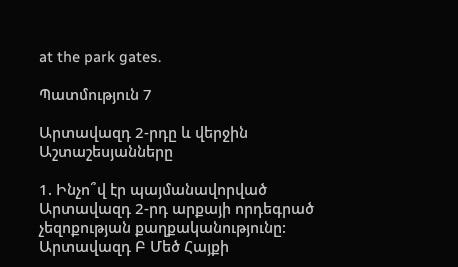at the park gates.

Պատմություն 7

Արտավազդ 2-րդը և վերջին Աշտաշեսյանները

1. Ինչո՞վ էր պայմանավորված Արտավազդ 2-րդ արքայի որդեգրած չեզոքության քաղքականությունը:
Արտավազդ Բ Մեծ Հայքի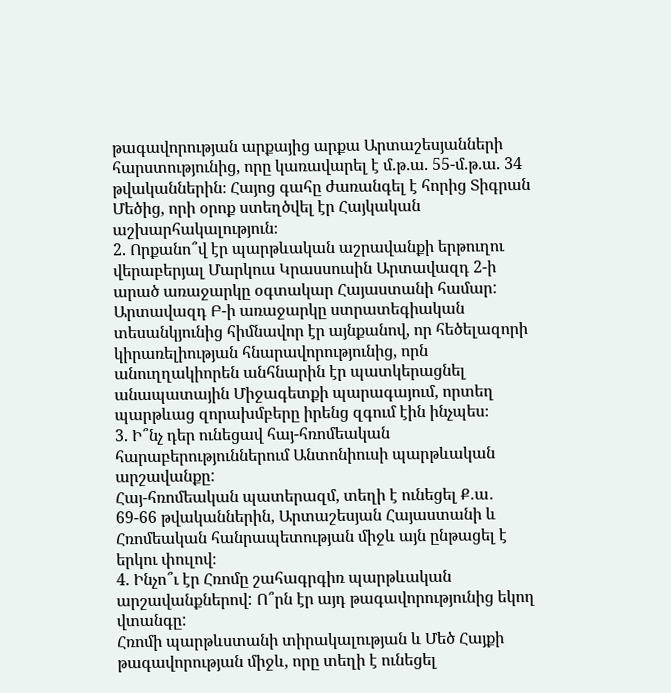թագավորության արքայից արքա Արտաշեսյանների հարստությունից, որը կառավարել է մ.թ.ա. 55-մ.թ.ա. 34 թվականներին։ Հայոց գահը ժառանգել է հորից Տիգրան Մեծից, որի օրոք ստեղծվել էր Հայկական աշխարհակալություն։
2. Որքանո՞վ էր պարթևական աշրավանքի երթուղու վերաբերյալ Մարկուս Կրասսուսին Արտավազդ 2-ի արած առաջարկը օգտակար Հայաստանի համար:
Արտավազդ Բ-ի առաջարկը ստրատեգիական տեսանկյունից հիմնավոր էր այնքանով, որ հեծելազորի կիրառելիության հնարավորությունից, որն անուղղակիորեն անհնարին էր պատկերացնել անապատային Միջագետքի պարագայում, որտեղ պարթևաց զորախմբերը իրենց զգում էին ինչպես։
3. Ի՞նչ դեր ունեցավ հայ-հռոմեական հարաբերություններում Անտոնիուսի պարթևական արշավանքը:
Հայ-հռոմեական պատերազմ, տեղի է ունեցել Ք․ա․ 69-66 թվականներին, Արտաշեսյան Հայաստանի և Հռոմեական հանրապետության միջև այն ընթացել է երկու փուլով։
4. Ինչո՞ւ էր Հռոմը շահագրգիռ պարթևական արշավանքներով: Ո՞րն էր այդ թագավորությունից եկող վտանգը:
Հռոմի պարթևստանի տիրակալության և Մեծ Հայքի թագավորության միջև, որը տեղի է ունեցել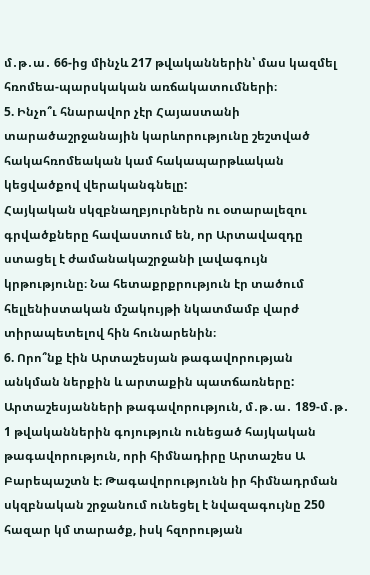մ․թ․ա․ 66-ից մինչև 217 թվականներին՝ մաս կազմել հռոմեա-պարսկական առճակատումների։
5. Ինչո՞ւ հնարավոր չէր Հայաստանի տարածաշրջանային կարևորությունը շեշտված հակահռոմեական կամ հակապարթևական կեցվածքով վերականգնելը:
Հայկական սկզբնաղբյուրներն ու օտարալեզու գրվածքները հավաստում են, որ Արտավազդը ստացել է ժամանակաշրջանի լավագույն կրթությունը։ Նա հետաքրքրություն էր տածում հելլենիստական մշակույթի նկատմամբ վարժ տիրապետելով հին հունարենին։
6. Որո՞նք էին Արտաշեսյան թագավորության անկման ներքին և արտաքին պատճառները:
Արտաշեսյանների թագավորություն, մ․թ․ա․ 189-մ․թ․ 1 թվականներին գոյություն ունեցած հայկական թագավորություն, որի հիմնադիրը Արտաշես Ա Բարեպաշտն է։ Թագավորությունն իր հիմնադրման սկզբնական շրջանում ունեցել է նվազագույնը 250 հազար կմ տարածք, իսկ հզորության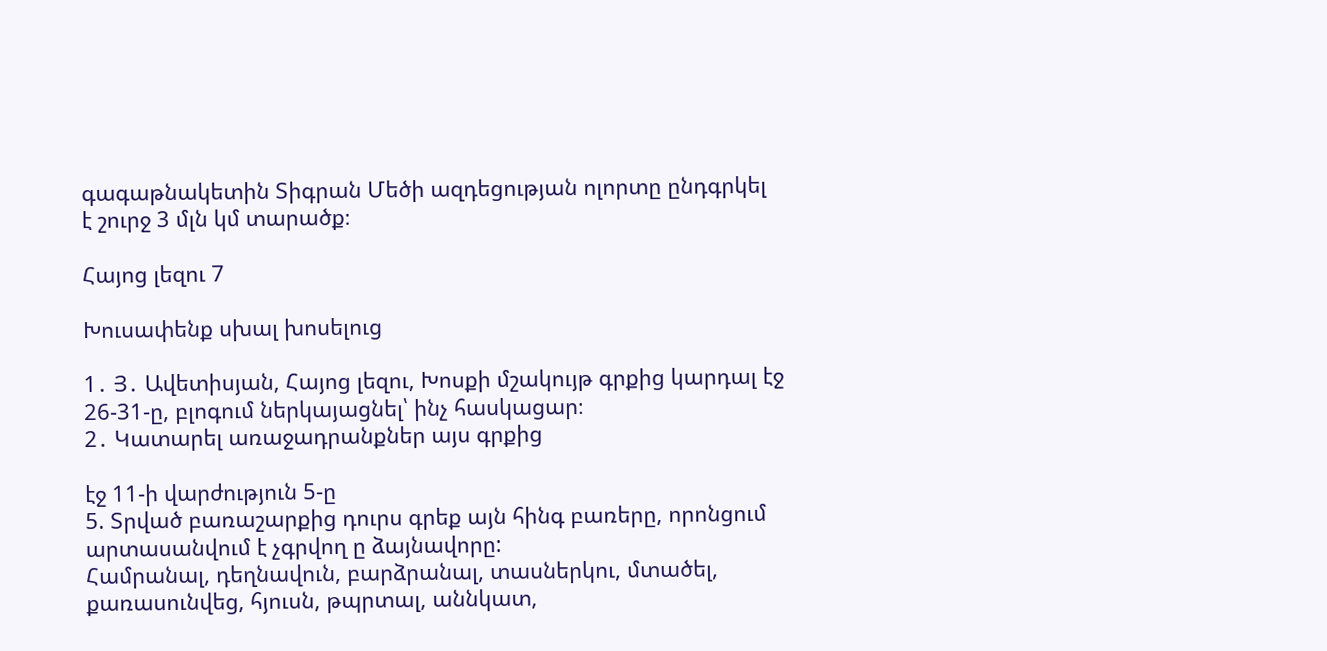գագաթնակետին Տիգրան Մեծի ազդեցության ոլորտը ընդգրկել է շուրջ 3 մլն կմ տարածք։

Հայոց լեզու 7

Խուսափենք սխալ խոսելուց

1․ Յ․ Ավետիսյան, Հայոց լեզու, Խոսքի մշակույթ գրքից կարդալ էջ 26-31-ը, բլոգում ներկայացնել՝ ինչ հասկացար։
2․ Կատարել առաջադրանքներ այս գրքից

էջ 11-ի վարժություն 5-ը
5. Տրված բառաշարքից դուրս գրեք այն հինգ բառերը, որոնցում արտասանվում է չգրվող ը ձայնավորը:
Համրանալ, դեղնավուն, բարձրանալ, տասներկու, մտածել, քառասունվեց, հյուսն, թպրտալ, աննկատ,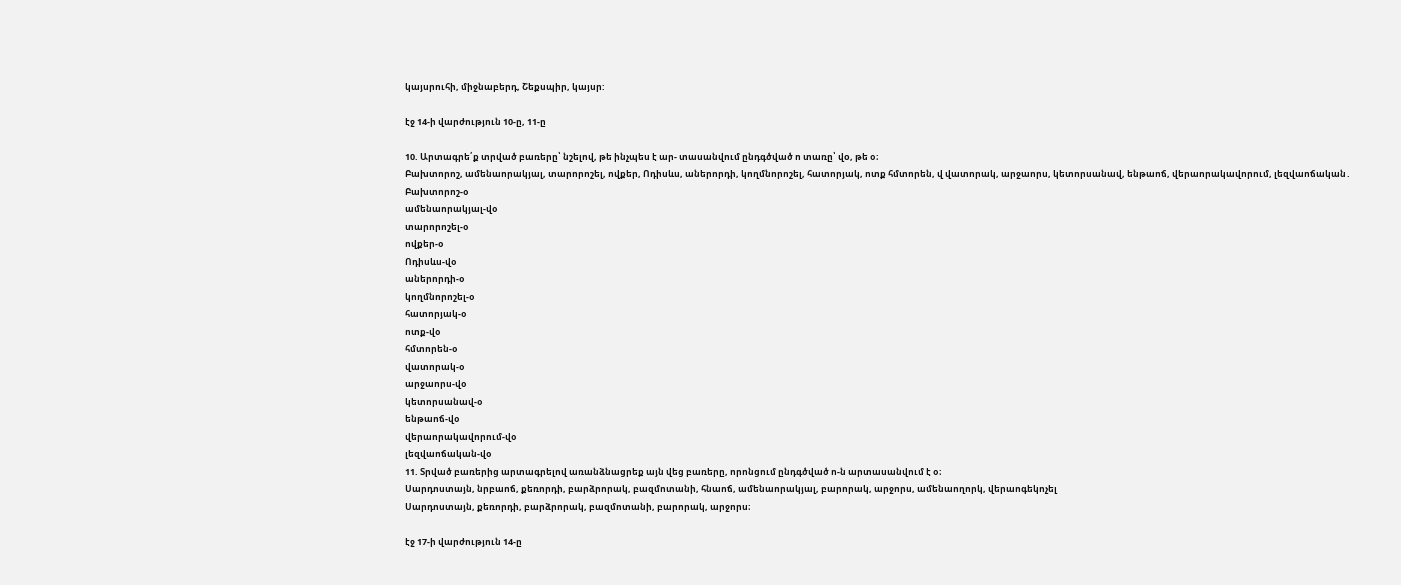կայսրուհի, միջնաբերդ, Շեքսպիր, կայսր:

էջ 14-ի վարժություն 10-ը, 11-ը

10. Արտագրե՛ք տրված բառերը՝ նշելով, թե ինչպես է ար- տասանվում ընդգծված ո տառը՝ վo, թե օ։
Բախտորոշ, ամենաորակյալ, տարորոշել, ովքեր, Ոդիսևս, աներորդի, կողմնորոշել, հատորյակ, ոտք հմտորեն, վ վատորակ, արջաորս, կետորսանավ, ենթաոճ, վերաորակավորում, լեզվաոճական․
Բախտորոշ-օ
ամենաորակյալ-վօ
տարորոշել-օ
ովքեր-օ
Ոդիսևս-վօ
աներորդի-օ
կողմնորոշել-օ
հատորյակ-օ
ոտք-վօ
հմտորեն-օ
վատորակ-օ
արջաորս-վօ
կետորսանավ-օ
ենթաոճ-վօ
վերաորակավորում-վօ
լեզվաոճական-վօ
11. Տրված բառերից արտագրելով առանձնացրեք այն վեց բառերը, որոնցում ընդգծված ո-ն արտասանվում է օ։
Սարդոստայն, նրբաոճ, քեռորդի, բարձրորակ, բազմոտանի, հնաոճ, ամենաորակյալ, բարորակ, արջորս, ամենաողորկ, վերաոգեկոչել
Սարդոստայն, քեռորդի, բարձրորակ, բազմոտանի, բարորակ, արջորս։

էջ 17-ի վարժություն 14-ը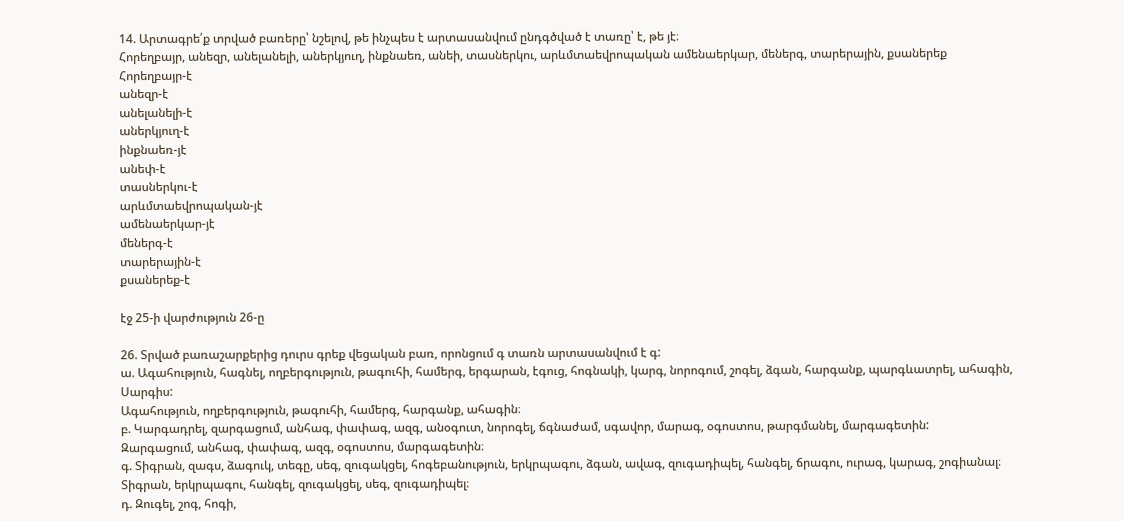14. Արտագրե՛ք տրված բառերը՝ նշելով, թե ինչպես է արտասանվում ընդգծված է տառը՝ է, թե յէ։
Հորեղբայր, անեզր, անելանելի, աներկյուղ, ինքնաեռ, անեի, տասներկու, արևմտաեվրոպական ամենաերկար, մեներգ, տարերային, քսաներեք
Հորեղբայր-է
անեզր-է
անելանելի-է
աներկյուղ-է
ինքնաեռ-յէ
անեփ-է
տասներկու-է
արևմտաեվրոպական-յէ
ամենաերկար-յէ
մեներգ-է
տարերային-է
քսաներեք-է

էջ 25-ի վարժություն 26-ը

26. Տրված բառաշարքերից դուրս գրեք վեցական բառ, որոնցում գ տառն արտասանվում է գ:
ա. Ագահություն, հագնել, ողբերգություն, թագուհի, համերգ, երգարան, էգուց, հոգնակի, կարգ, նորոգում, շոգել, ձգան, հարգանք, պարգևատրել, ահագին, Սարգիս:
Ագահություն, ողբերգություն, թագուհի, համերգ, հարգանք, ահագին։
բ. Կարգադրել, զարգացում, անհագ, փափագ, ազգ, անօգուտ, նորոգել, ճգնաժամ, սգավոր, մարագ, օգոստոս, թարգմանել, մարգագետին:
Զարգացում, անհագ, փափագ, ազգ, օգոստոս, մարգագետին։
գ. Տիգրան, զագս, ձագուկ, տեգը, սեգ, զուգակցել, հոգեբանություն, երկրպագու, ձգան, ավագ, զուգադիպել, հանգել, ճրագու, ուրագ, կարագ, շոգիանալ։
Տիգրան, երկրպագու, հանգել, զուգակցել, սեգ, զուգադիպել։
դ. Զուգել, շոգ, հոգի,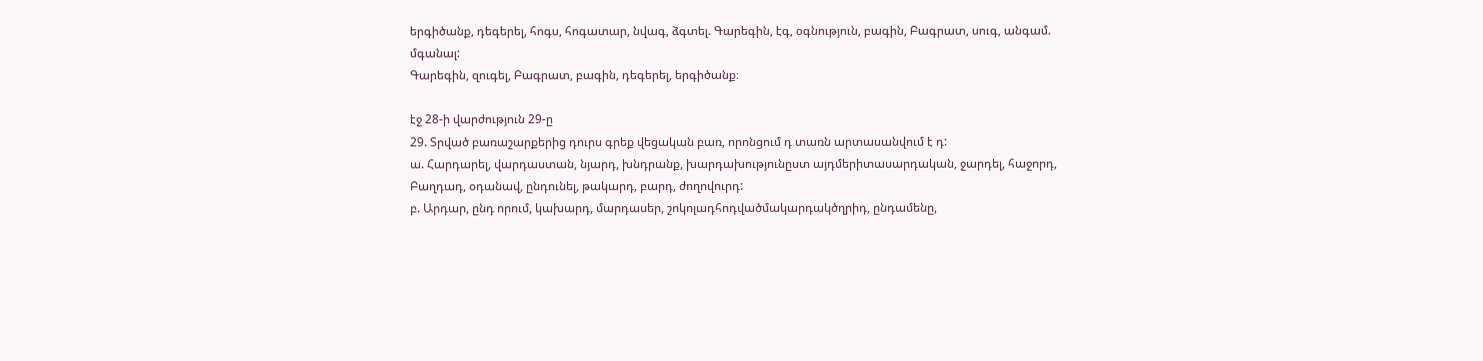երգիծանք, դեգերել, հոգս, հոգատար, նվագ, ձգտել. Գարեգին, էգ, օգնություն, բագին, Բագրատ, սուգ, անգամ. մգանալ:
Գարեգին, զուգել, Բագրատ, բագին, դեգերել, երգիծանք։

էջ 28-ի վարժություն 29-ը
29. Տրված բառաշարքերից դուրս գրեք վեցական բառ, որոնցում դ տառն արտասանվում է դ:
ա. Հարդարել, վարդաստան, նյարդ, խնդրանք, խարդախությունըստ այդմերիտասարդական, ջարդել, հաջորդ, Բաղդադ, օդանավ, ընդունել, թակարդ, բարդ, ժողովուրդ:
բ. Արդար, ընդ որում, կախարդ, մարդասեր, շոկոլադհոդվածմակարդակծղրիդ, ընդամենը,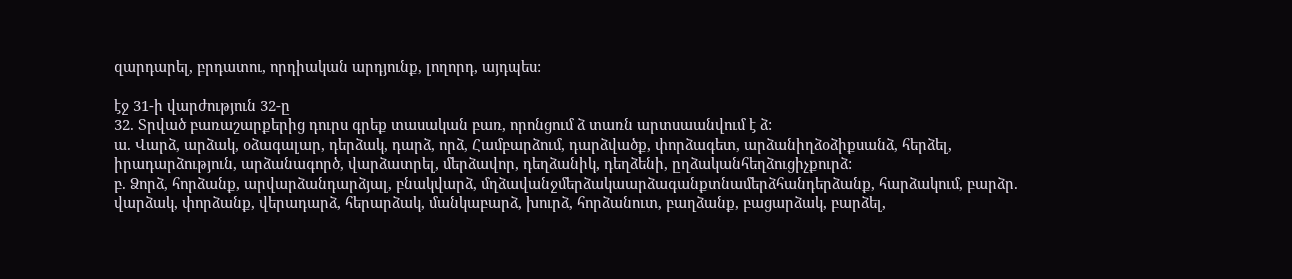զարդարել, բրդատու, որդիական արդյունք, լողորդ, այդպես:

էջ 31-ի վարժություն 32-ը
32. Տրված բառաշարքերից դուրս գրեք տասական բառ, որոնցում ձ տառն արտսաանվում է ձ:
ա. Վարձ, արձակ, օձագալար, դերձակ, դարձ, որձ, Համբարձում, դարձվածք, փորձագետ, արձանիղձօձիքսանձ, հերձել, իրադարձություն, արձանագործ, վարձատրել, մերձավոր, դեղձանիկ, դեղձենի, ըղձականհեղձուցիչքուրձ:
բ. Ձորձ, հորձանք, արվարձանդարձյալ, բնակվարձ, մղձավանջմերձակաարձագանքտնամերձհանդերձանք, հարձակում, բարձր. վարձակ, փորձանք, վերադարձ, հերարձակ, մանկաբարձ, խուրձ, հորձանուտ, բաղձանք, բացարձակ, բարձել,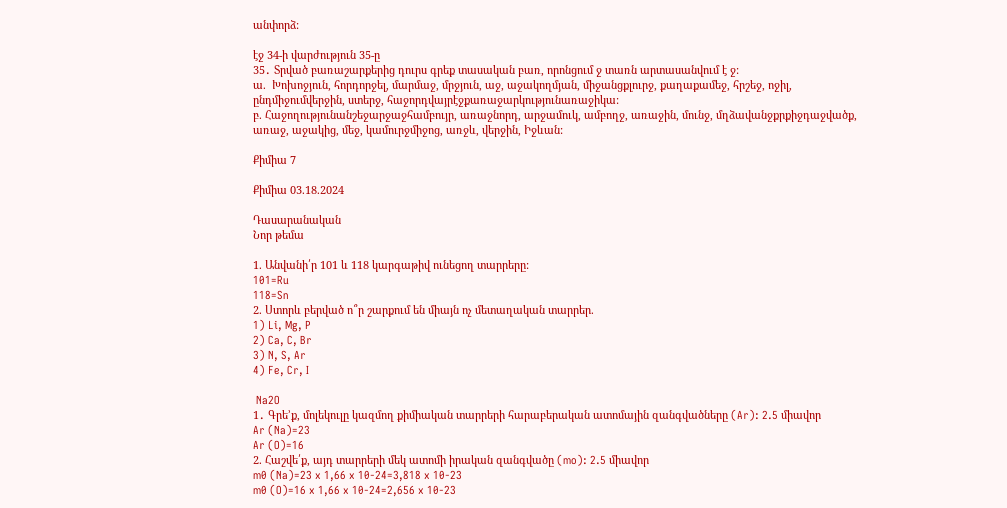անփորձ:

էջ 34-ի վարժություն 35-ը
35․ Տրված բառաշարքերից դուրս գրեք տասական բառ, որոնցում ջ տառն արտասանվում է ջ:
ա.  Խոխոջյուն, հորդորջել, մարմաջ, մրջյուն, աջ, աջակողմյան, միջանցքլուրջ, քաղաքամեջ, հրշեջ, ոջիլ, ընդմիջումվերջին, ստերջ, հաջորդվայրէջքառաջարկությունառաջիկա:
բ. Հաջողությունանշեջարջաջհամբույր, առաջնորդ, արջամուկ, ամբողջ, առաջին, մունջ, մղձավանջքրքիջդաջվածք, առաջ, աջակից, մեջ, կամուրջմիջոց, առջև, վերջին, Իջևան:

Քիմիա 7

Քիմիա 03.18.2024

Դասարանական
Նոր թեմա

1. Անվանի՛ր 101 և 118 կարգաթիվ ունեցող տարրերը:
101=Ru
118=Sn
2. Ստորև բերված ո՞ր շարքում են միայն ոչ մետաղական տարրեր.
1) Li, Mg, P
2) Ca, C, Br
3) N, S, Ar
4) Fe, Cr, I

 Na2O
1․ Գրե’ք, մոլեկուլը կազմող քիմիական տարրերի հարաբերական ատոմային զանգվածները (Ar): 2.5 միավոր
Ar (Na)=23
Ar (O)=16
2. Հաշվե՛ք, այդ տարրերի մեկ ատոմի իրական զանգվածը (mo): 2.5 միավոր
m0 (Na)=23 x 1,66 x 10-24=3,818 x 10-23
m0 (O)=16 x 1,66 x 10-24=2,656 x 10-23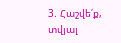3. Հաշվե՛ք, տվյալ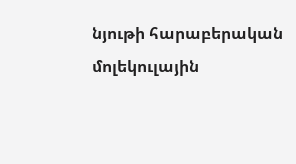նյութի հարաբերական մոլեկուլային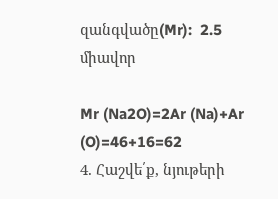զանգվածը(Mr):  2.5 միավոր

Mr (Na2O)=2Ar (Na)+Ar (O)=46+16=62
4. Հաշվե՛ք, նյութերի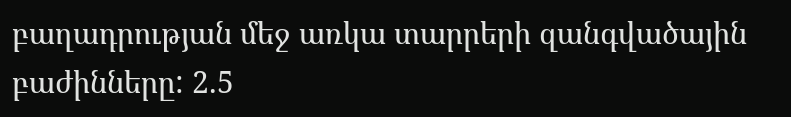բաղադրության մեջ առկա տարրերի զանգվածային բաժինները: 2.5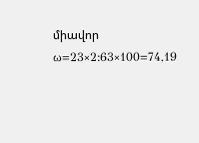միավոր
ω=23×2:63×100=74,19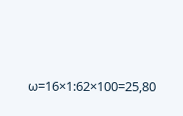ω=16×1:62×100=25,80